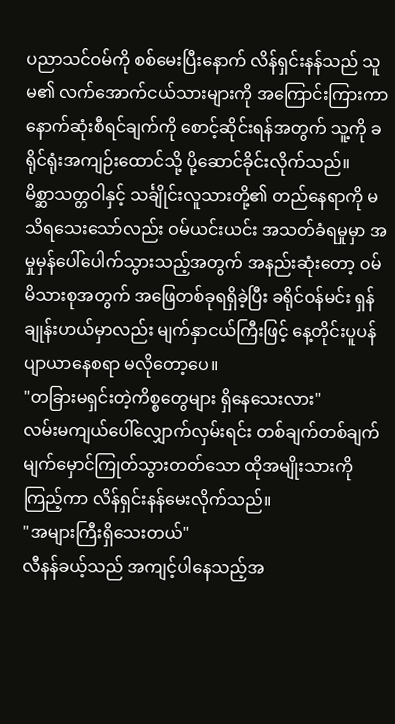ပညာသင်ဝမ်ကို စစ်မေးပြီးနောက် လိန်ရှင်းနန်သည် သူမ၏ လက်အောက်ငယ်သားများကို အကြောင်းကြားကာ နောက်ဆုံးစီရင်ချက်ကို စောင့်ဆိုင်းရန်အတွက် သူ့ကို ခရိုင်ရုံးအကျဉ်းထောင်သို့ ပို့ဆောင်ခိုင်းလိုက်သည်။
မိစ္ဆာသတ္တဝါနှင့် သင်္ချိုင်းလူသားတို့၏ တည်နေရာကို မသိရသေးသော်လည်း ဝမ်ယင်းယင်း အသတ်ခံရမှုမှာ အမှုမှန်ပေါ်ပေါက်သွားသည့်အတွက် အနည်းဆုံးတော့ ဝမ်မိသားစုအတွက် အဖြေတစ်ခုရရှိခဲ့ပြီး ခရိုင်ဝန်မင်း ရှန်ချုန်းဟယ်မှာလည်း မျက်နှာငယ်ကြီးဖြင့် နေ့တိုင်းပူပန်ပျာယာနေစရာ မလိုတော့ပေ။
"တခြားမရှင်းတဲ့ကိစ္စတွေများ ရှိနေသေးလား"
လမ်းမကျယ်ပေါ်လျှောက်လှမ်းရင်း တစ်ချက်တစ်ချက် မျက်မှောင်ကြုတ်သွားတတ်သော ထိုအမျိုးသားကိုကြည့်ကာ လိန်ရှင်းနန်မေးလိုက်သည်။
"အများကြီးရှိသေးတယ်"
လီနန်ခယ့်သည် အကျင့်ပါနေသည့်အ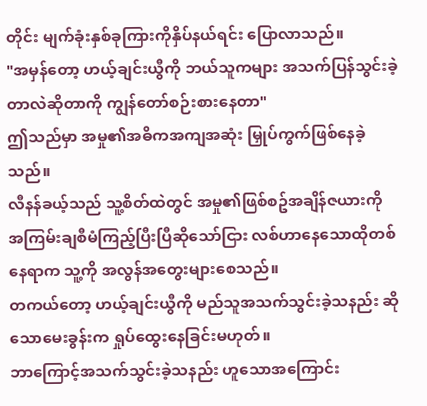တိုင်း မျက်ခုံးနှစ်ခုကြားကိုနှိပ်နယ်ရင်း ပြောလာသည်။
"အမှန်တော့ ဟယ့်ချင်းယွီကို ဘယ်သူကများ အသက်ပြန်သွင်းခဲ့တာလဲဆိုတာကို ကျွန်တော်စဉ်းစားနေတာ"
ဤသည်မှာ အမှု၏အဓိကအကျအဆုံး မြှုပ်ကွက်ဖြစ်နေခဲ့သည်။
လီနန်ခယ့်သည် သူ့စိတ်ထဲတွင် အမှု၏ဖြစ်စဥ်အချိန်ဇယားကို အကြမ်းချစီမံကြည့်ပြီးပြီဆိုသော်ငြား လစ်ဟာနေသောထိုတစ်နေရာက သူ့ကို အလွန်အတွေးများစေသည်။
တကယ်တော့ ဟယ့်ချင်းယွီကို မည်သူအသက်သွင်းခဲ့သနည်း ဆိုသောမေးခွန်းက ရှုပ်ထွေးနေခြင်းမဟုတ်။
ဘာကြောင့်အသက်သွင်းခဲ့သနည်း ဟူသောအကြောင်း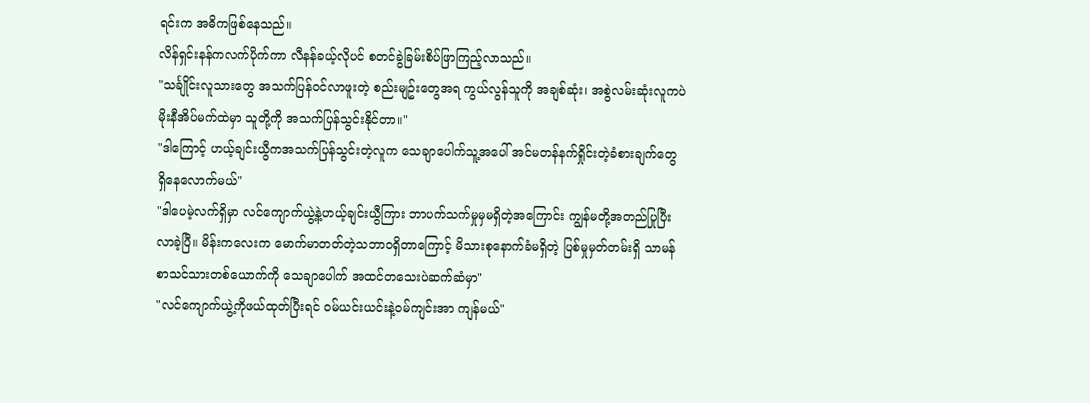ရင်းက အဓိကဖြစ်နေသည်။
လိန်ရှင်းနန်ကလက်ပိုက်ကာ လီနန်ခယ့်လိုပင် စတင်ခွဲခြမ်းစိပ်ဖြာကြည့်လာသည်။
"သင်္ချိုင်းလူသားတွေ အသက်ပြန်ဝင်လာဖူးတဲ့ စည်းမျဥ်းတွေအရ ကွယ်လွန်သူကို အချစ်ဆုံး၊ အစွဲလမ်းဆုံးလူကပဲ မိုးနီအိပ်မက်ထဲမှာ သူတို့ကို အသက်ပြန်သွင်းနိုင်တာ။"
"ဒါကြောင့် ဟယ့်ချင်းယွီကအသက်ပြန်သွင်းတဲ့လူက သေချာပေါက်သူ့အပေါ် အင်မတန်နက်ရှိုင်းတဲ့ခံစားချက်တွေ ရှိနေလောက်မယ်"
"ဒါပေမဲ့လက်ရှိမှာ လင်ကျောက်ယွဲ့နဲ့ဟယ့်ချင်းယွီကြား ဘာပက်သက်မှုမှမရှိတဲ့အကြောင်း ကျွန်မတို့အတည်ပြုပြီးလာခဲ့ပြီ။ မိန်းကလေးက မောက်မာတတ်တဲ့သဘာဝရှိတာကြောင့် မိသားစုနောက်ခံမရှိတဲ့ ပြစ်မှုမှတ်တမ်းရှိ သာမန်စာသင်သားတစ်ယောက်ကို သေချာပေါက် အထင်တသေးပဲဆက်ဆံမှာ"
"လင်ကျောက်ယွဲ့ကိုဖယ်ထုတ်ပြီးရင် ဝမ်ယင်းယင်းနဲ့ဝမ်ကျင်းအာ ကျန်မယ်"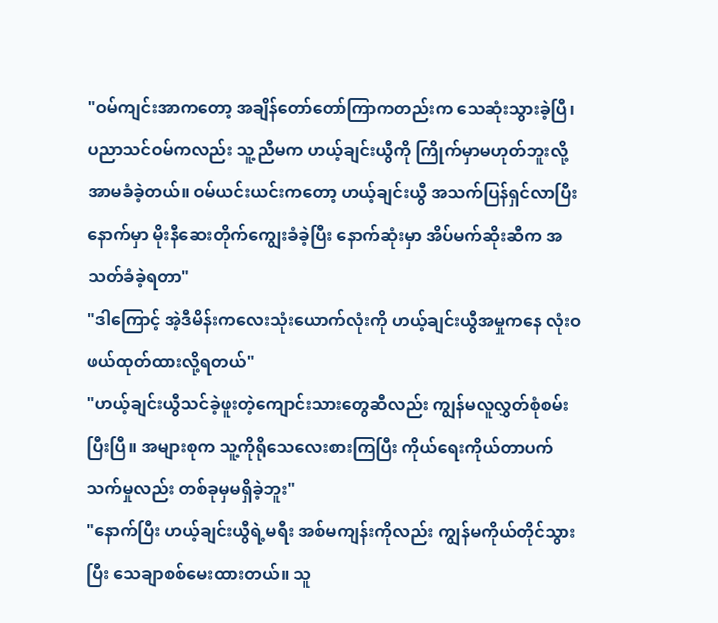"ဝမ်ကျင်းအာကတော့ အချိန်တော်တော်ကြာကတည်းက သေဆုံးသွားခဲ့ပြီ၊ ပညာသင်ဝမ်ကလည်း သူ့ညီမက ဟယ့်ချင်းယွီကို ကြိုက်မှာမဟုတ်ဘူးလို့ အာမခံခဲ့တယ်။ ဝမ်ယင်းယင်းကတော့ ဟယ့်ချင်းယွီ အသက်ပြန်ရှင်လာပြီးနောက်မှာ မိုးနီဆေးတိုက်ကျွေးခံခဲ့ပြီး နောက်ဆုံးမှာ အိပ်မက်ဆိုးဆီက အသတ်ခံခဲ့ရတာ"
"ဒါကြောင့် အဲ့ဒီမိန်းကလေးသုံးယောက်လုံးကို ဟယ့်ချင်းယွီအမှုကနေ လုံးဝဖယ်ထုတ်ထားလို့ရတယ်"
"ဟယ့်ချင်းယွီသင်ခဲ့ဖူးတဲ့ကျောင်းသားတွေဆီလည်း ကျွန်မလူလွှတ်စုံစမ်းပြီးပြီ။ အများစုက သူ့ကိုရိုသေလေးစားကြပြီး ကိုယ်ရေးကိုယ်တာပက်သက်မှုလည်း တစ်ခုမှမရှိခဲ့ဘူး"
"နောက်ပြီး ဟယ့်ချင်းယွီရဲ့မရီး အစ်မကျန်းကိုလည်း ကျွန်မကိုယ်တိုင်သွားပြီး သေချာစစ်မေးထားတယ်။ သူ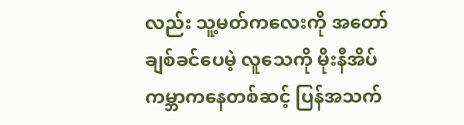လည်း သူ့မတ်ကလေးကို အတော်ချစ်ခင်ပေမဲ့ လူသေကို မိုးနီအိပ်ကမ္ဘာကနေတစ်ဆင့် ပြန်အသက်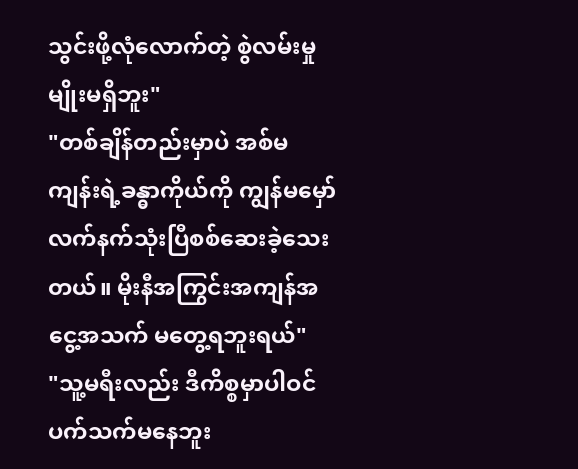သွင်းဖို့လုံလောက်တဲ့ စွဲလမ်းမှုမျိုးမရှိဘူး"
"တစ်ချိန်တည်းမှာပဲ အစ်မကျန်းရဲ့ခန္ဓာကိုယ်ကို ကျွန်မမှော်လက်နက်သုံးပြီစစ်ဆေးခဲ့သေးတယ်။ မိုးနီအကြွင်းအကျန်အငွေ့အသက် မတွေ့ရဘူးရယ်"
"သူ့မရီးလည်း ဒီကိစ္စမှာပါဝင်ပက်သက်မနေဘူး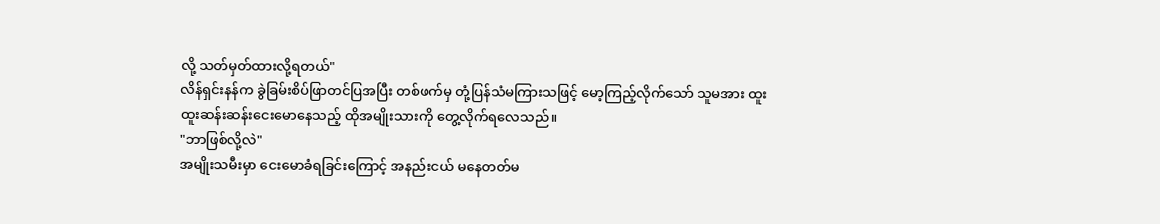လို့ သတ်မှတ်ထားလို့ရတယ်"
လိန်ရှင်းနန်က ခွဲခြမ်းစိပ်ဖြာတင်ပြအပြီး တစ်ဖက်မှ တုံ့ပြန်သံမကြားသဖြင့် မော့ကြည့်လိုက်သော် သူမအား ထူးထူးဆန်းဆန်းငေးမောနေသည့် ထိုအမျိုးသားကို တွေ့လိုက်ရလေသည်။
"ဘာဖြစ်လို့လဲ"
အမျိုးသမီးမှာ ငေးမောခံရခြင်းကြောင့် အနည်းငယ် မနေတတ်မ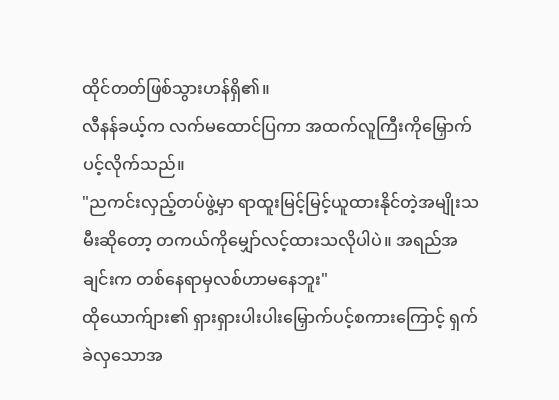ထိုင်တတ်ဖြစ်သွားဟန်ရှိ၏။
လီနန်ခယ့်က လက်မထောင်ပြကာ အထက်လူကြီးကိုမြှောက်ပင့်လိုက်သည်။
"ညကင်းလှည့်တပ်ဖွဲ့မှာ ရာထူးမြင့်မြင့်ယူထားနိုင်တဲ့အမျိုးသမီးဆိုတော့ တကယ်ကိုမျှော်လင့်ထားသလိုပါပဲ။ အရည်အချင်းက တစ်နေရာမှလစ်ဟာမနေဘူး"
ထိုယောက်ျား၏ ရှားရှားပါးပါးမြှောက်ပင့်စကားကြောင့် ရှက်ခဲလှသောအ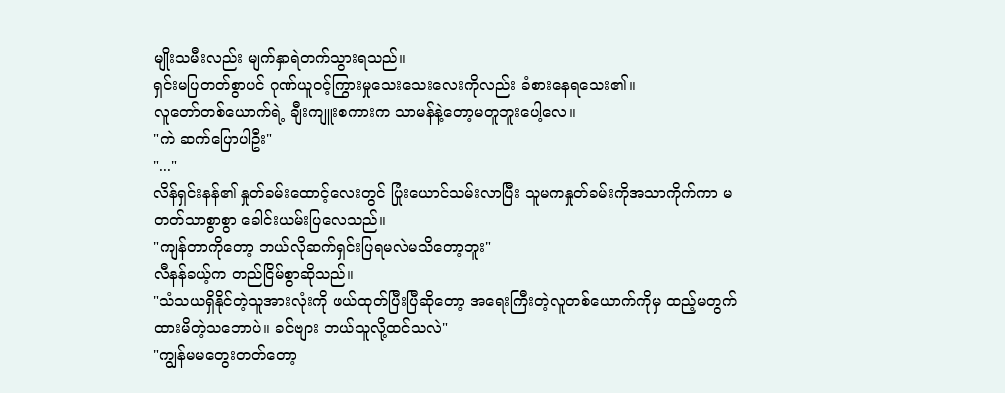မျိုးသမီးလည်း မျက်နှာရဲတက်သွားရသည်။
ရှင်းမပြတတ်စွာပင် ဂုဏ်ယူဝင့်ကြွားမှုသေးသေးလေးကိုလည်း ခံစားနေရသေး၏။
လူတော်တစ်ယောက်ရဲ့ ချီးကျူးစကားက သာမန်နဲ့တော့မတူဘူးပေါ့လေ။
"ကဲ ဆက်ပြောပါဦး"
"..."
လိန်ရှင်းနန်၏ နှုတ်ခမ်းထောင့်လေးတွင် ပြုံးယောင်သမ်းလာပြီး သူမကနှုတ်ခမ်းကိုအသာကိုက်ကာ မတတ်သာစွာစွာ ခေါင်းယမ်းပြလေသည်။
"ကျန်တာကိုတော့ ဘယ်လိုဆက်ရှင်းပြရမလဲမသိတော့ဘူး"
လီနန်ခယ့်က တည်ငြိမ်စွာဆိုသည်။
"သံသယရှိနိုင်တဲ့သူအားလုံးကို ဖယ်ထုတ်ပြီးပြီဆိုတော့ အရေးကြီးတဲ့လူတစ်ယောက်ကိုမှ ထည့်မတွက်ထားမိတဲ့သဘောပဲ။ ခင်ဗျား ဘယ်သူလို့ထင်သလဲ"
"ကျွန်မမတွေးတတ်တော့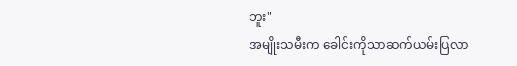ဘူး"
အမျိုးသမီးက ခေါင်းကိုသာဆက်ယမ်းပြလာ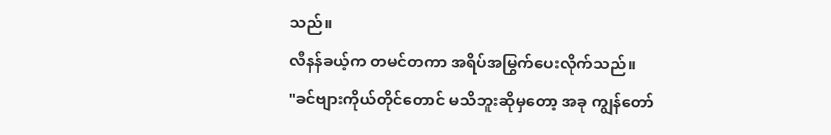သည်။
လီနန်ခယ့်က တမင်တကာ အရိပ်အမြွက်ပေးလိုက်သည်။
"ခင်ဗျားကိုယ်တိုင်တောင် မသိဘူးဆိုမှတော့ အခု ကျွန်တော်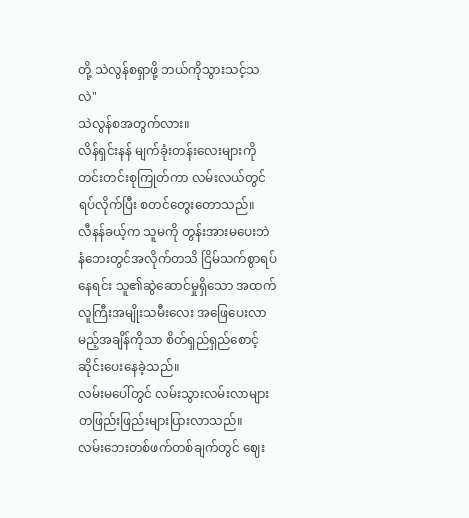တို့ သဲလွန်စရှာဖို့ ဘယ်ကိုသွားသင့်သလဲ"
သဲလွန်စအတွက်လား။
လိန်ရှင်းနန် မျက်ခုံးတန်းလေးများကို တင်းတင်းစုကြုတ်ကာ လမ်းလယ်တွင်ရပ်လိုက်ပြီး စတင်တွေးတောသည်။
လီနန်ခယ့်က သူမကို တွန်းအားမပေးဘဲ နံဘေးတွင်အလိုက်တသိ ငြိမ်သက်စွာရပ်နေရင်း သူ၏ဆွဲဆောင်မှုရှိသော အထက်လူကြီးအမျိုးသမီးလေး အဖြေပေးလာမည့်အချိန်ကိုသာ စိတ်ရှည်ရှည်စောင့်ဆိုင်းပေးနေခဲ့သည်။
လမ်းမပေါ်တွင် လမ်းသွားလမ်းလာများ တဖြည်းဖြည်းများပြားလာသည်။
လမ်းဘေးတစ်ဖက်တစ်ချက်တွင် ဈေး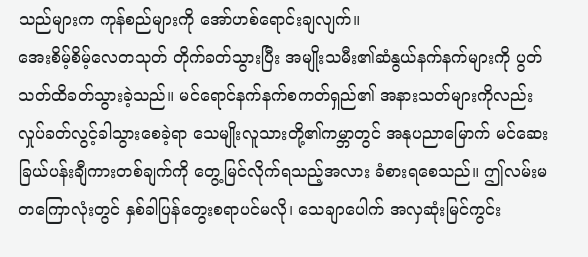သည်များက ကုန်စည်များကို အော်ဟစ်ရောင်းချလျက်။
အေးစိမ့်စိမ့်လေတသုတ် တိုက်ခတ်သွားပြီး အမျိုးသမီး၏ဆံနွယ်နက်နက်များကို ပွတ်သတ်ထိခတ်သွားခဲ့သည်။ မင်ရောင်နက်နက်စကတ်ရှည်၏ အနားသတ်များကိုလည်း လှုပ်ခတ်လွင့်ခါသွားစေခဲ့ရာ သေမျိုးလူသားတို့၏ကမ္ဘာတွင် အနုပညာမြောက် မင်ဆေးခြယ်ပန်းချီကားတစ်ချက်ကို တွေ့မြင်လိုက်ရသည့်အလား ခံစားရစေသည်။ ဤလမ်းမတကြောလုံးတွင် နှစ်ခါပြန်တွေးစရာပင်မလို၊ သေချာပေါက် အလှဆုံးမြင်ကွင်း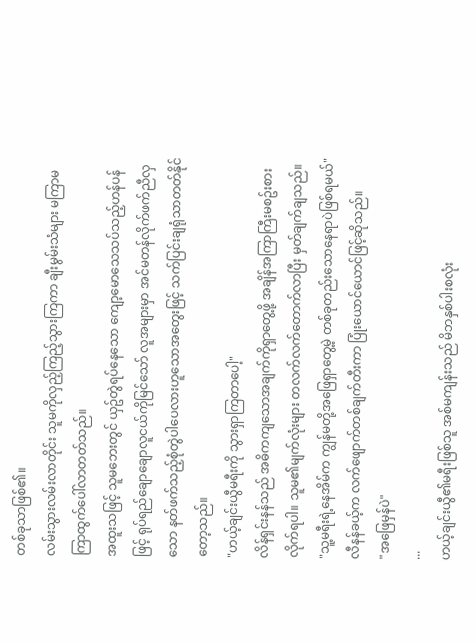တစ်ခုသာဖြစ်၏။
လမ်းသွားလမ်းလာတိုင်း သူမကိုလှည့်ကြည့်သွားကြကာ ချီးမွမ်းသံများ မကြာမကြာထွက်ပေါ်လာတတ်သည်။
အထူးသဖြင့် သူမဘေးတွင် ယှဥ်တွဲရပ်နေသော ကျော့မောသေသပ်သည့်ဟန်ပန်ဖြင့် ရုပ်ရည်ချောချောလူငယ်ကိုမြင်သော် လူအများမှာ အင်မတန်လိုက်ဖက်ညီလှသော နတ်ဖက်သည့်စုံတွဲပါပေလားဟူသောအတွေးဖြင့် သက်ပြင်းချရုံသာတတ်နိုင်တော့သည်။
"ဟယ့်ချင်းယွီမရီးကို သွားရှာကြတာပေါ့"
လိန်ရှင်းနန်သည် အဓိကကျသောအချက်ကိုရှာတွေ့ဖို့ အချိန်အကြာကြီးမစဥ်းစားလိုက်ရပါ။ သူမ၏မျက်လုံးများ တလက်လက်တောက်လာပြီး မှတ်ချက်ချသည်။
"သူ့မရီးရဲ့နေအိမ်က ကျွန်မတို့အဖြေရှာတွေ့မဲ့ တစ်ခုတည်းသောနေရာပဲဖြစ်ရမယ်"
လီနန်ခယ့်က လက်ဖျောက်တစ်ချက်တီးကာ ပြုံးယောင်ယောင်ဖြင့်ဆိုသည်။
"အဖြေမှန်ပဲ"
...
ဟယ့်ချင်းယွီ၏မရီးဖြစ်သူ အစ်မကျန်းသည် မိဘနှစ်ပါးစလုံး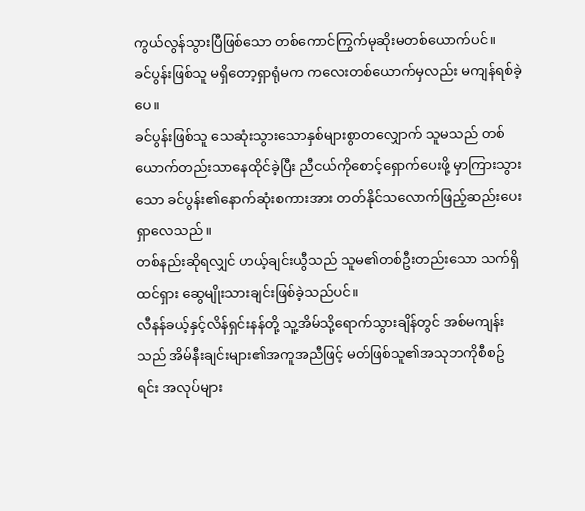ကွယ်လွန်သွားပြီဖြစ်သော တစ်ကောင်ကြွက်မုဆိုးမတစ်ယောက်ပင်။
ခင်ပွန်းဖြစ်သူ မရှိတော့ရှာရုံမက ကလေးတစ်ယောက်မှလည်း မကျန်ရစ်ခဲ့ပေ။
ခင်ပွန်းဖြစ်သူ သေဆုံးသွားသောနှစ်များစွာတလျှောက် သူမသည် တစ်ယောက်တည်းသာနေထိုင်ခဲ့ပြီး ညီငယ်ကိုစောင့်ရှောက်ပေးဖို့ မှာကြားသွားသော ခင်ပွန်း၏နောက်ဆုံးစကားအား တတ်နိုင်သလောက်ဖြည့်ဆည်းပေးရှာလေသည်။
တစ်နည်းဆိုရလျှင် ဟယ့်ချင်းယွီသည် သူမ၏တစ်ဦးတည်းသော သက်ရှိထင်ရှား ဆွေမျိုးသားချင်းဖြစ်ခဲ့သည်ပင်။
လီနန်ခယ့်နှင့်လိန်ရှင်းနန်တို့ သူ့အိမ်သို့ရောက်သွားချိန်တွင် အစ်မကျန်းသည် အိမ်နီးချင်းများ၏အကူအညီဖြင့် မတ်ဖြစ်သူ၏အသုဘကိုစီစဥ်ရင်း အလုပ်များ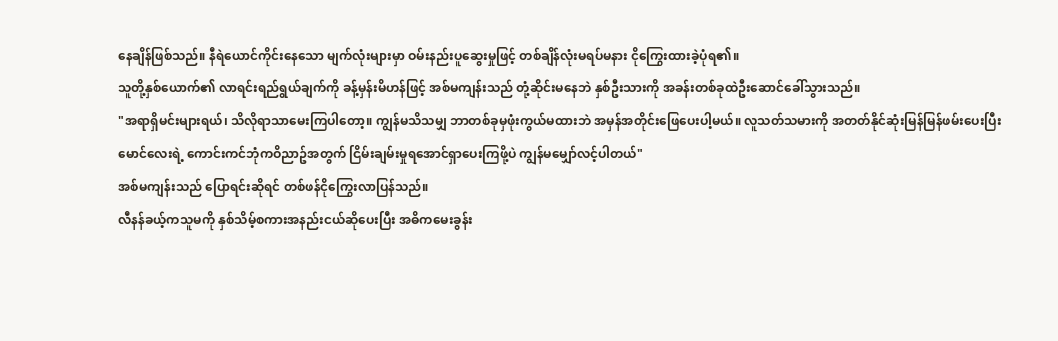နေချိန်ဖြစ်သည်။ နီရဲယောင်ကိုင်းနေသော မျက်လုံးများမှာ ဝမ်းနည်းပူဆွေးမှုဖြင့် တစ်ချိန်လုံးမရပ်မနား ငိုကြွေးထားခဲ့ပုံရ၏။
သူတို့နှစ်ယောက်၏ လာရင်းရည်ရွယ်ချက်ကို ခန့်မှန်းမိဟန်ဖြင့် အစ်မကျန်းသည် တုံ့ဆိုင်းမနေဘဲ နှစ်ဦးသားကို အခန်းတစ်ခုထဲဦးဆောင်ခေါ်သွားသည်။
"အရာရှိမင်းများရယ်၊ သိလိုရာသာမေးကြပါတော့။ ကျွန်မသိသမျှ ဘာတစ်ခုမှဖုံးကွယ်မထားဘဲ အမှန်အတိုင်းဖြေပေးပါ့မယ်။ လူသတ်သမားကို အတတ်နိုင်ဆုံးမြန်မြန်ဖမ်းပေးပြီး မောင်လေးရဲ့ ကောင်းကင်ဘုံကဝိညာဥ်အတွက် ငြိမ်းချမ်းမှုရအောင်ရှာပေးကြဖို့ပဲ ကျွန်မမျှော်လင့်ပါတယ်"
အစ်မကျန်းသည် ပြောရင်းဆိုရင် တစ်ဖန်ငိုကြွေးလာပြန်သည်။
လီနန်ခယ့်ကသူမကို နှစ်သိမ့်စကားအနည်းငယ်ဆိုပေးပြီး အဓိကမေးခွန်း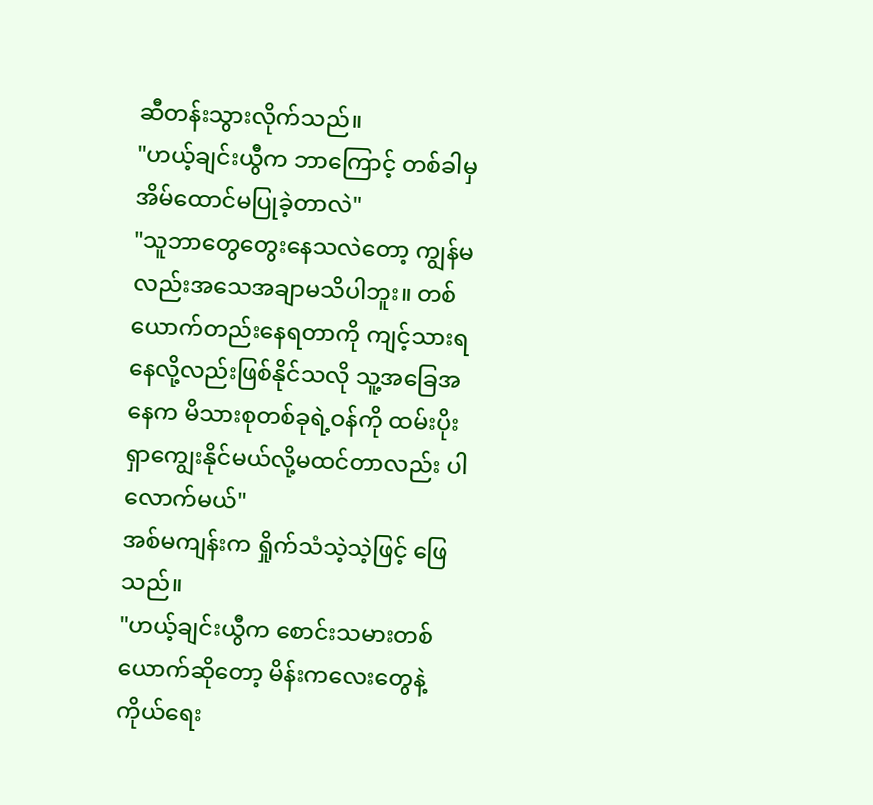ဆီတန်းသွားလိုက်သည်။
"ဟယ့်ချင်းယွီက ဘာကြောင့် တစ်ခါမှအိမ်ထောင်မပြုခဲ့တာလဲ"
"သူဘာတွေတွေးနေသလဲတော့ ကျွန်မလည်းအသေအချာမသိပါဘူး။ တစ်ယောက်တည်းနေရတာကို ကျင့်သားရနေလို့လည်းဖြစ်နိုင်သလို သူ့အခြေအနေက မိသားစုတစ်ခုရဲ့ဝန်ကို ထမ်းပိုးရှာကျွေးနိုင်မယ်လို့မထင်တာလည်း ပါလောက်မယ်"
အစ်မကျန်းက ရှိုက်သံသဲ့သဲ့ဖြင့် ဖြေသည်။
"ဟယ့်ချင်းယွီက စောင်းသမားတစ်ယောက်ဆိုတော့ မိန်းကလေးတွေနဲ့ ကိုယ်ရေး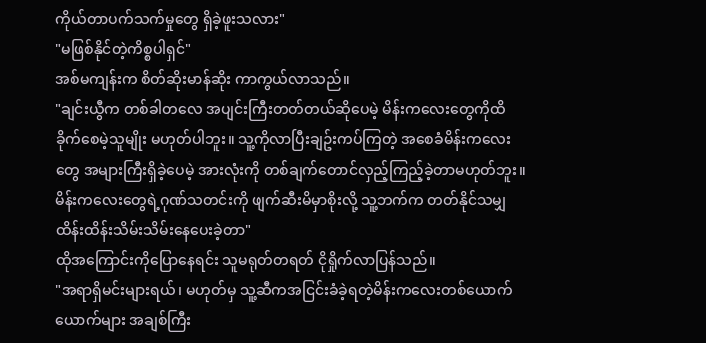ကိုယ်တာပက်သက်မှုတွေ ရှိခဲ့ဖူးသလား"
"မဖြစ်နိုင်တဲ့ကိစ္စပါရှင်"
အစ်မကျန်းက စိတ်ဆိုးမာန်ဆိုး ကာကွယ်လာသည်။
"ချင်းယွီက တစ်ခါတလေ အပျင်းကြီးတတ်တယ်ဆိုပေမဲ့ မိန်းကလေးတွေကိုထိခိုက်စေမဲ့သူမျိုး မဟုတ်ပါဘူး။ သူ့ကိုလာပြီးချဥ်းကပ်ကြတဲ့ အစေခံမိန်းကလေးတွေ အများကြီးရှိခဲ့ပေမဲ့ အားလုံးကို တစ်ချက်တောင်လှည့်ကြည့်ခဲ့တာမဟုတ်ဘူး။ မိန်းကလေးတွေရဲ့ဂုဏ်သတင်းကို ဖျက်ဆီးမိမှာစိုးလို့ သူ့ဘက်က တတ်နိုင်သမျှ ထိန်းထိန်းသိမ်းသိမ်းနေပေးခဲ့တာ"
ထိုအကြောင်းကိုပြောနေရင်း သူမရုတ်တရတ် ငိုရှိုက်လာပြန်သည်။
"အရာရှိမင်းများရယ်၊ မဟုတ်မှ သူ့ဆီကအငြင်းခံခဲ့ရတဲ့မိန်းကလေးတစ်ယောက်ယောက်များ အချစ်ကြီး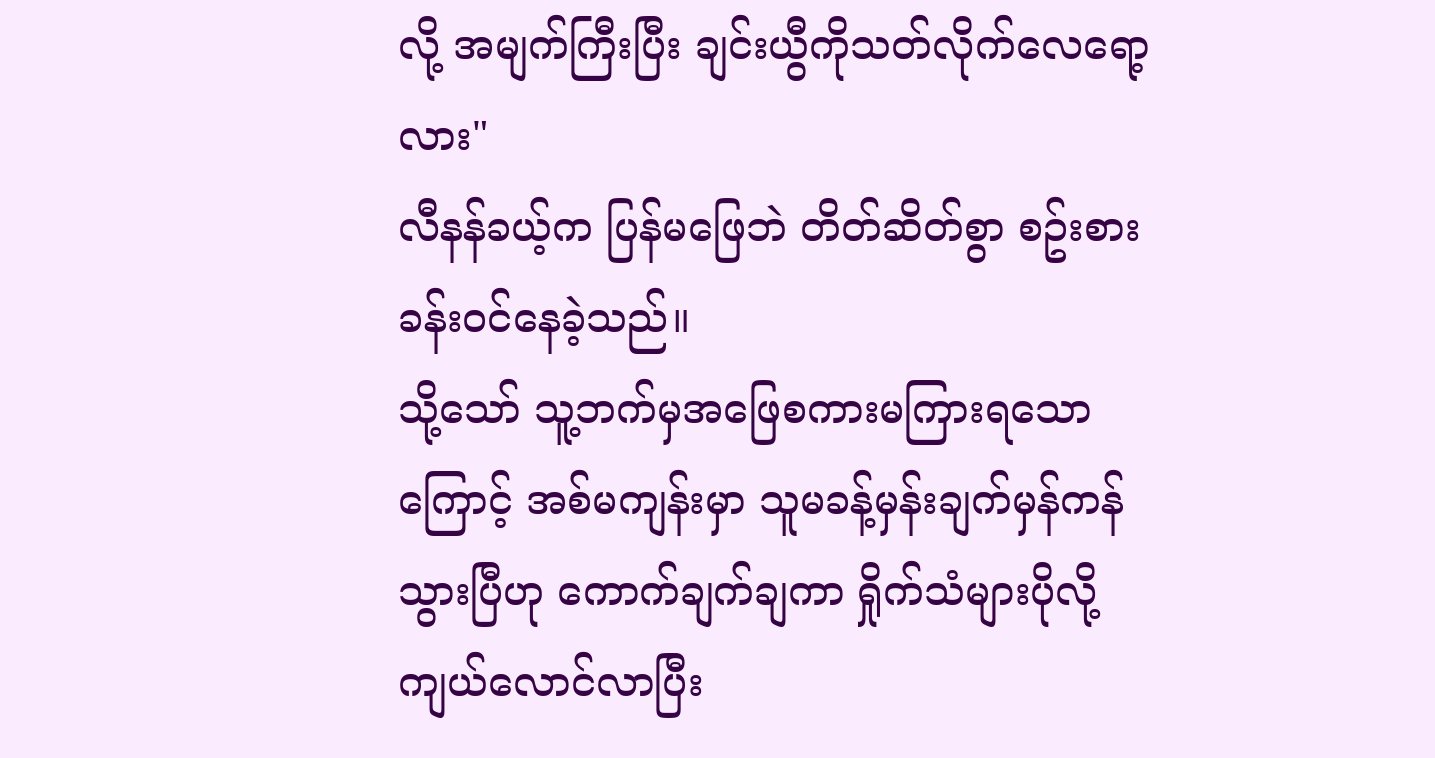လို့ အမျက်ကြီးပြီး ချင်းယွီကိုသတ်လိုက်လေရော့လား"
လီနန်ခယ့်က ပြန်မဖြေဘဲ တိတ်ဆိတ်စွာ စဥ်းစားခန်းဝင်နေခဲ့သည်။
သို့သော် သူ့ဘက်မှအဖြေစကားမကြားရသောကြောင့် အစ်မကျန်းမှာ သူမခန့်မှန်းချက်မှန်ကန်သွားပြီဟု ကောက်ချက်ချကာ ရှိုက်သံများပိုလို့ကျယ်လောင်လာပြီး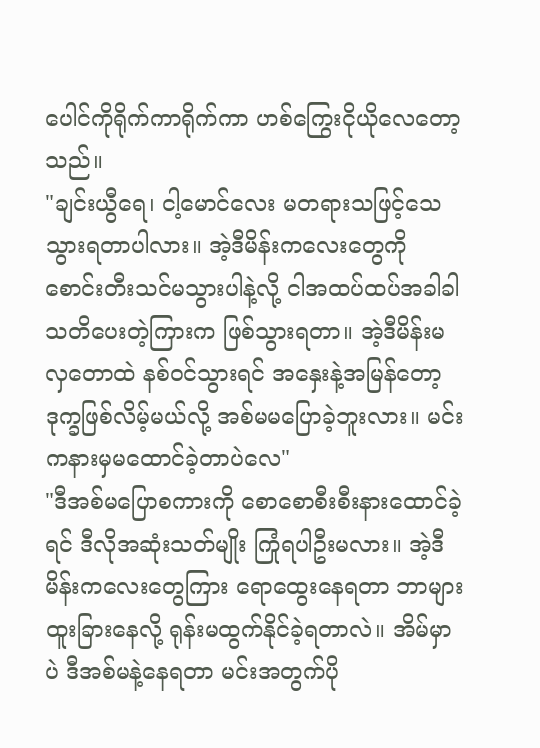ပေါင်ကိုရိုက်ကာရိုက်ကာ ဟစ်ကြွေးငိုယိုလေတော့သည်။
"ချင်းယွီရေ၊ ငါ့မောင်လေး မတရားသဖြင့်သေသွားရတာပါလား။ အဲ့ဒီမိန်းကလေးတွေကို စောင်းတီးသင်မသွားပါနဲ့လို့ ငါအထပ်ထပ်အခါခါသတိပေးတဲ့ကြားက ဖြစ်သွားရတာ။ အဲ့ဒီမိန်းမလှတောထဲ နစ်ဝင်သွားရင် အနှေးနဲ့အမြန်တော့ဒုက္ခဖြစ်လိမ့်မယ်လို့ အစ်မမပြောခဲ့ဘူးလား။ မင်းကနားမှမထောင်ခဲ့တာပဲလေ"
"ဒီအစ်မပြောစကားကို စောစောစီးစီးနားထောင်ခဲ့ရင် ဒီလိုအဆုံးသတ်မျိုး ကြုံရပါဦးမလား။ အဲ့ဒီမိန်းကလေးတွေကြား ရောထွေးနေရတာ ဘာများထူးခြားနေလို့ ရုန်းမထွက်နိုင်ခဲ့ရတာလဲ။ အိမ်မှာပဲ ဒီအစ်မနဲ့နေရတာ မင်းအတွက်ပို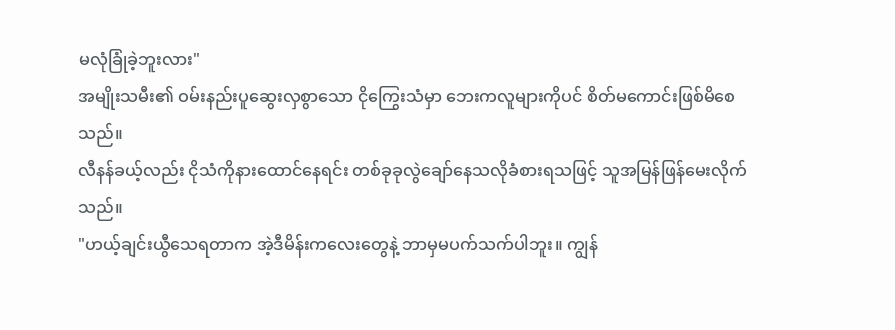မလုံခြုံခဲ့ဘူးလား"
အမျိုးသမီး၏ ဝမ်းနည်းပူဆွေးလှစွာသော ငိုကြွေးသံမှာ ဘေးကလူများကိုပင် စိတ်မကောင်းဖြစ်မိစေသည်။
လီနန်ခယ့်လည်း ငိုသံကိုနားထောင်နေရင်း တစ်ခုခုလွဲချော်နေသလိုခံစားရသဖြင့် သူအမြန်ဖြန်မေးလိုက်သည်။
"ဟယ့်ချင်းယွီသေရတာက အဲ့ဒီမိန်းကလေးတွေနဲ့ ဘာမှမပက်သက်ပါဘူး။ ကျွန်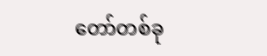တော်တစ်ခု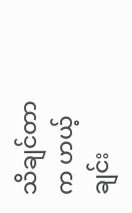သိချင်တာက ဟယ့်ချင်း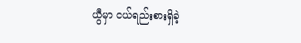ယွီမှာ ငယ်ရည်းစားရှိခဲ့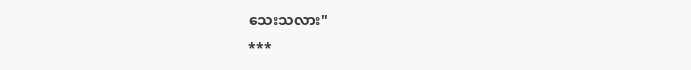သေးသလား"
***